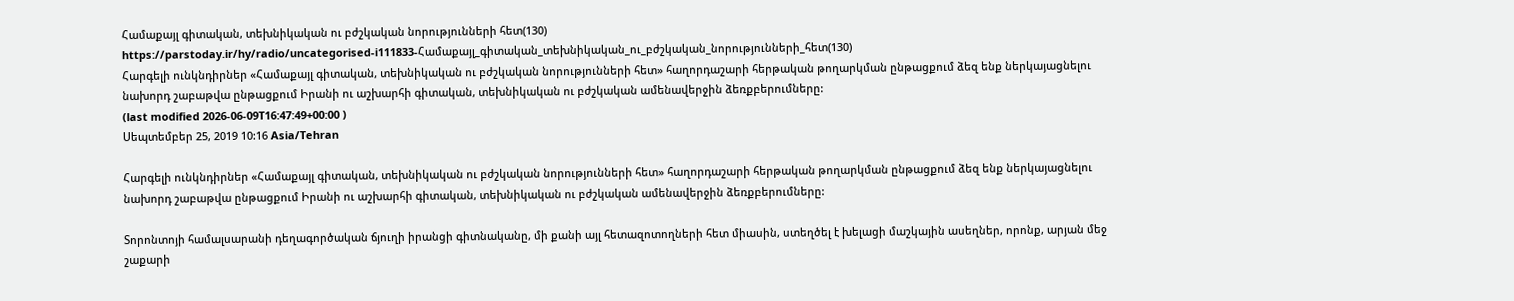Համաքայլ գիտական, տեխնիկական ու բժշկական նորությունների հետ(130)
https://parstoday.ir/hy/radio/uncategorised-i111833-Համաքայլ_գիտական_տեխնիկական_ու_բժշկական_նորությունների_հետ(130)
Հարգելի ունկնդիրներ «Համաքայլ գիտական, տեխնիկական ու բժշկական նորությունների հետ» հաղորդաշարի հերթական թողարկման ընթացքում ձեզ ենք ներկայացնելու նախորդ շաբաթվա ընթացքում Իրանի ու աշխարհի գիտական, տեխնիկական ու բժշկական ամենավերջին ձեռքբերումները:
(last modified 2026-06-09T16:47:49+00:00 )
Սեպտեմբեր 25, 2019 10:16 Asia/Tehran

Հարգելի ունկնդիրներ «Համաքայլ գիտական, տեխնիկական ու բժշկական նորությունների հետ» հաղորդաշարի հերթական թողարկման ընթացքում ձեզ ենք ներկայացնելու նախորդ շաբաթվա ընթացքում Իրանի ու աշխարհի գիտական, տեխնիկական ու բժշկական ամենավերջին ձեռքբերումները:

Տորոնտոյի համալսարանի դեղագործական ճյուղի իրանցի գիտնականը, մի քանի այլ հետազոտողների հետ միասին, ստեղծել է խելացի մաշկային ասեղներ, որոնք, արյան մեջ շաքարի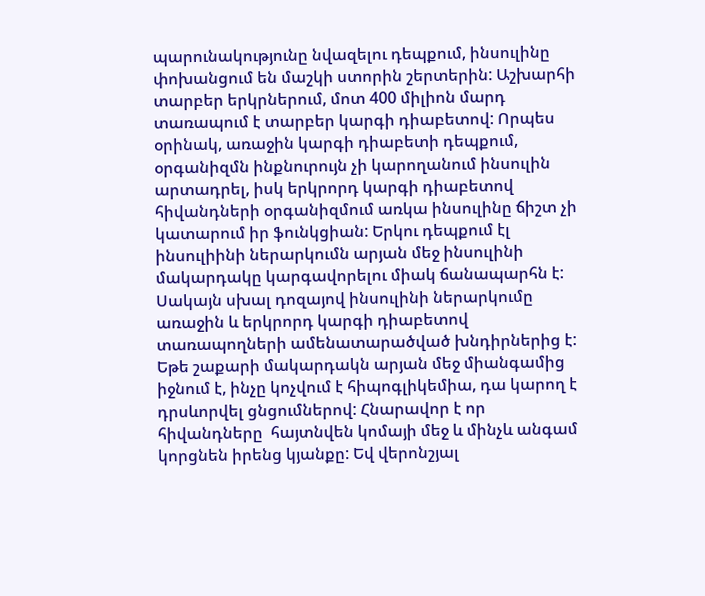պարունակությունը նվազելու դեպքում, ինսուլինը փոխանցում են մաշկի ստորին շերտերին: Աշխարհի տարբեր երկրներում, մոտ 400 միլիոն մարդ տառապում է տարբեր կարգի դիաբետով: Որպես օրինակ, առաջին կարգի դիաբետի դեպքում, օրգանիզմն ինքնուրույն չի կարողանում ինսուլին արտադրել, իսկ երկրորդ կարգի դիաբետով հիվանդների օրգանիզմում առկա ինսուլինը ճիշտ չի կատարում իր ֆունկցիան: Երկու դեպքում էլ ինսուլիինի ներարկումն արյան մեջ ինսուլինի մակարդակը կարգավորելու միակ ճանապարհն է: Սակայն սխալ դոզայով ինսուլինի ներարկումը առաջին և երկրորդ կարգի դիաբետով տառապողների ամենատարածված խնդիրներից է: Եթե շաքարի մակարդակն արյան մեջ միանգամից իջնում է, ինչը կոչվում է հիպոգլիկեմիա, դա կարող է դրսևորվել ցնցումներով: Հնարավոր է որ հիվանդները  հայտնվեն կոմայի մեջ և մինչև անգամ կորցնեն իրենց կյանքը: Եվ վերոնշյալ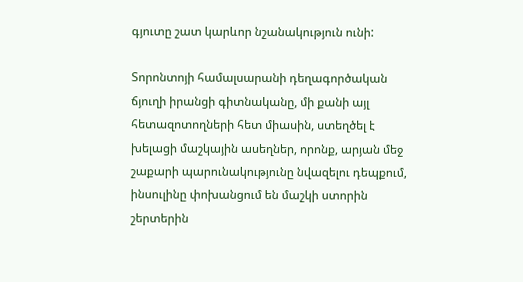գյուտը շատ կարևոր նշանակություն ունի:

Տորոնտոյի համալսարանի դեղագործական ճյուղի իրանցի գիտնականը, մի քանի այլ հետազոտողների հետ միասին, ստեղծել է խելացի մաշկային ասեղներ, որոնք, արյան մեջ շաքարի պարունակությունը նվազելու դեպքում, ինսուլինը փոխանցում են մաշկի ստորին շերտերին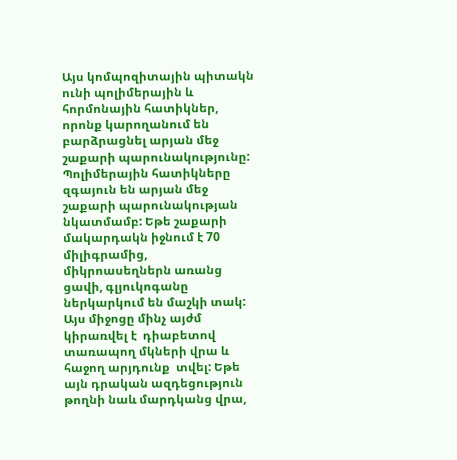Այս կոմպոզիտային պիտակն ունի պոլիմերային և հորմոնային հատիկներ, որոնք կարողանում են բարձրացնել արյան մեջ շաքարի պարունակությունը: Պոլիմերային հատիկները զգայուն են արյան մեջ շաքարի պարունակության նկատմամբ: Եթե շաքարի մակարդակն իջնում է 70 միլիգրամից, միկրոասեղներն առանց ցավի, գլյուկոգանը ներկարկում են մաշկի տակ: Այս միջոցը մինչ այժմ կիրառվել է  դիաբետով տառապող մկների վրա և հաջող արյդունք  տվել: Եթե այն դրական ազդեցություն թողնի նաև մարդկանց վրա,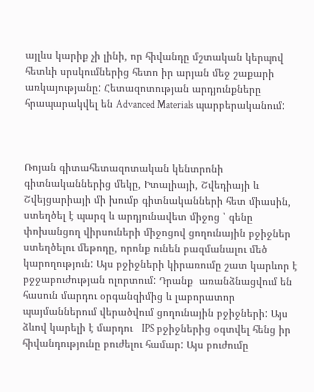այլևս կարիք չի լինի, որ հիվանդը մշտական կերպով հետևի սրսկումներից հետո իր արյան մեջ շաքարի առկայությանը: Հետազոտության արդյունքները հրապարակվել են Advanced Materials պարբերականում:



Ռոյան գիտահետազոտական կենտրոնի գիտնականներից մեկը, Իտալիայի, Շվեդիայի և Շվեյցարիայի մի խումբ գիտնականների հետ միասին, ստեղծել է պարզ և արդյունավետ միջոց ՝ գենը փոխանցող վիրսուների միջոցով ցողունային բջիջներ ստեղծելու մեթոդը, որոնք ունեն բազմանալու մեծ կարողություն: Այս բջիջների կիրառումը շատ կարևոր է բջջաբուժության ոլորտում: Դրանք  առանձնացվում են հասուն մարդու օրգանզիմից և լաբորատոր պայմաններում վերածվում ցողունային բջիջների: Այս ձևով կարելի է մարդու   IPS բջիջներից օգտվել հենց իր հիվանդությունը բուժելու համար: Այս բուժումը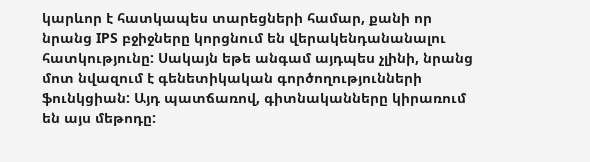կարևոր է հատկապես տարեցների համար, քանի որ նրանց IPS բջիջները կորցնում են վերակենդանանալու հատկությունը: Սակայն եթե անգամ այդպես չլինի, նրանց մոտ նվազում է գենետիկական գործողությունների ֆունկցիան: Այդ պատճառով, գիտնականները կիրառում են այս մեթոդը: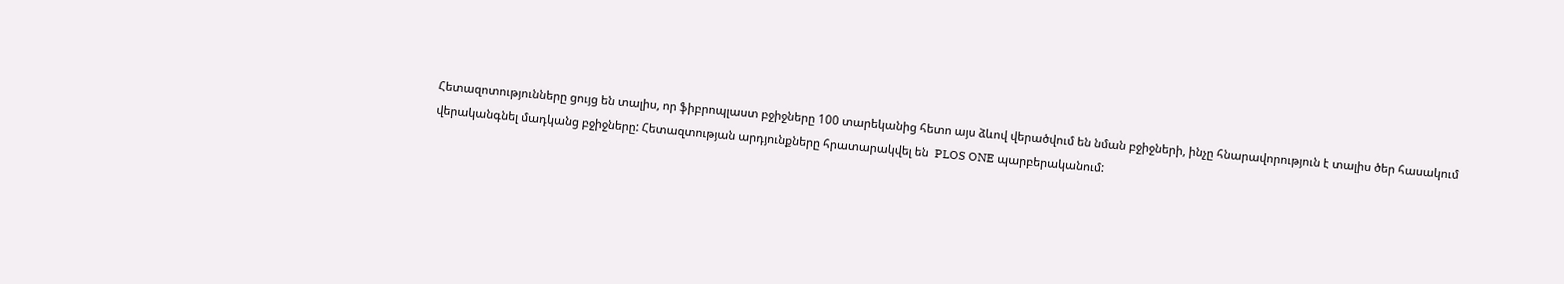Հետազոտությունները ցույց են տալիս, որ ֆիբրոպլաստ բջիջները 100 տարեկանից հետո այս ձևով վերածվում են նման բջիջների, ինչը հնարավորություն է տալիս ծեր հասակում վերականգնել մադկանց բջիջները: Հետազտության արդյունքները հրատարակվել են  PLOS ONE պարբերականում: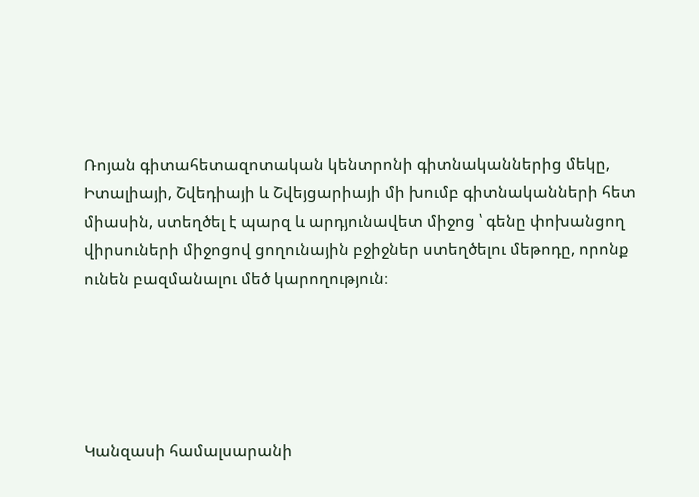Ռոյան գիտահետազոտական կենտրոնի գիտնականներից մեկը, Իտալիայի, Շվեդիայի և Շվեյցարիայի մի խումբ գիտնականների հետ միասին, ստեղծել է պարզ և արդյունավետ միջոց ՝ գենը փոխանցող վիրսուների միջոցով ցողունային բջիջներ ստեղծելու մեթոդը, որոնք ունեն բազմանալու մեծ կարողություն։





Կանզասի համալսարանի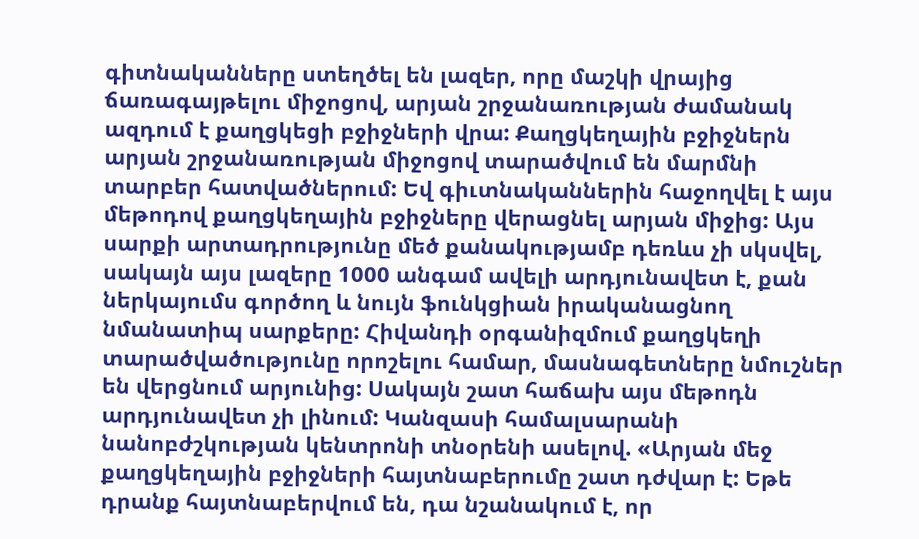գիտնականները ստեղծել են լազեր, որը մաշկի վրայից ճառագայթելու միջոցով, արյան շրջանառության ժամանակ  ազդում է քաղցկեցի բջիջների վրա: Քաղցկեղային բջիջներն արյան շրջանառության միջոցով տարածվում են մարմնի տարբեր հատվածներում: Եվ գիւտնականներին հաջողվել է այս մեթոդով քաղցկեղային բջիջները վերացնել արյան միջից: Այս սարքի արտադրությունը մեծ քանակությամբ դեռևս չի սկսվել, սակայն այս լազերը 1000 անգամ ավելի արդյունավետ է, քան ներկայումս գործող և նույն ֆունկցիան իրականացնող նմանատիպ սարքերը: Հիվանդի օրգանիզմում քաղցկեղի տարածվածությունը որոշելու համար, մասնագետները նմուշներ են վերցնում արյունից: Սակայն շատ հաճախ այս մեթոդն արդյունավետ չի լինում: Կանզասի համալսարանի նանոբժշկության կենտրոնի տնօրենի ասելով. «Արյան մեջ քաղցկեղային բջիջների հայտնաբերումը շատ դժվար է: Եթե դրանք հայտնաբերվում են, դա նշանակում է, որ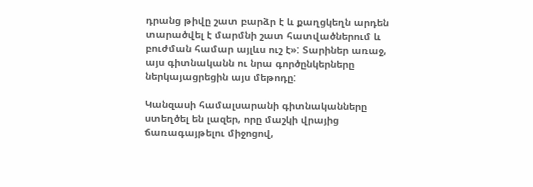դրանց թիվը շատ բարձր է և քաղցկեղն արդեն տարածվել է մարմնի շատ հատվածներում և բուժման համար այլևս ուշ է»: Տարիներ առաջ, այս գիտնականն ու նրա գործընկերները  ներկայացրեցին այս մեթոդը:

Կանզասի համալսարանի գիտնականները ստեղծել են լազեր, որը մաշկի վրայից ճառագայթելու միջոցով,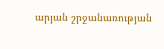արյան շրջանառության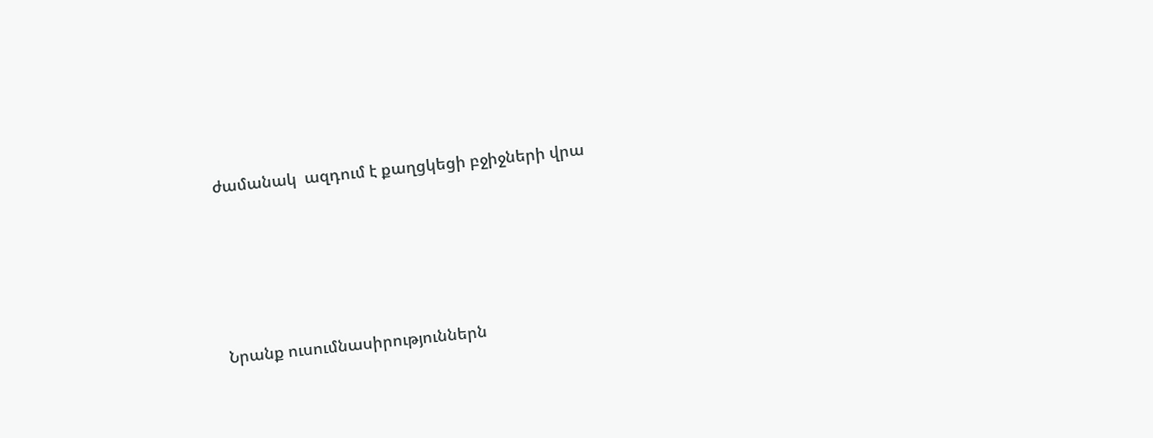ժամանակ  ազդում է քաղցկեցի բջիջների վրա





Նրանք ուսումնասիրություններն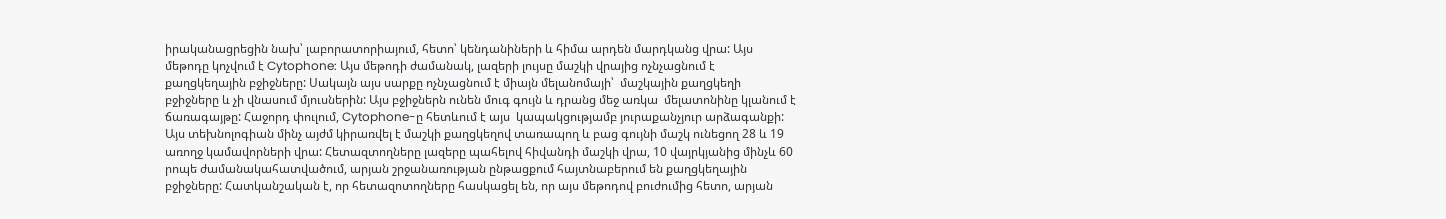իրականացրեցին նախ՝ լաբորատորիայում, հետո՝ կենդանիների և հիմա արդեն մարդկանց վրա: Այս մեթոդը կոչվում է Cytophone: Այս մեթոդի ժամանակ, լազերի լույսը մաշկի վրայից ոչնչացնում է քաղցկեղային բջիջները: Սակայն այս սարքը ոչնչացնում է միայն մելանոմայի՝  մաշկային քաղցկեղի բջիջները և չի վնասում մյուսներին: Այս բջիջներն ունեն մուգ գույն և դրանց մեջ առկա  մելատոնինը կլանում է ճառագայթը: Հաջորդ փուլում, Cytophone-ը հետևում է այս  կապակցությամբ յուրաքանչյուր արձագանքի: Այս տեխնոլոգիան մինչ այժմ կիրառվել է մաշկի քաղցկեղով տառապող և բաց գույնի մաշկ ունեցող 28 և 19 առողջ կամավորների վրա: Հետազտողները լազերը պահելով հիվանդի մաշկի վրա, 10 վայրկյանից մինչև 60 րոպե ժամանակահատվածում, արյան շրջանառության ընթացքում հայտնաբերում են քաղցկեղային բջիջները: Հատկանշական է, որ հետազոտողները հասկացել են, որ այս մեթոդով բուժումից հետո, արյան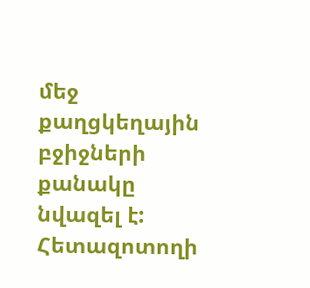մեջ քաղցկեղային բջիջների քանակը նվազել է: Հետազոտողի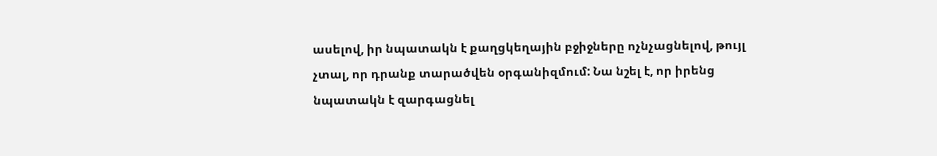ասելով, իր նպատակն է քաղցկեղային բջիջները ոչնչացնելով, թույլ չտալ, որ դրանք տարածվեն օրգանիզմում: Նա նշել է, որ իրենց նպատակն է զարգացնել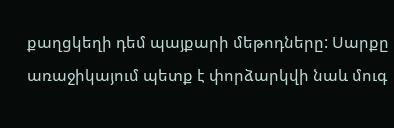քաղցկեղի դեմ պայքարի մեթոդները: Սարքը առաջիկայում պետք է փորձարկվի նաև մուգ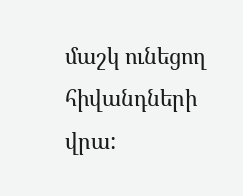մաշկ ունեցող հիվանդների վրա: